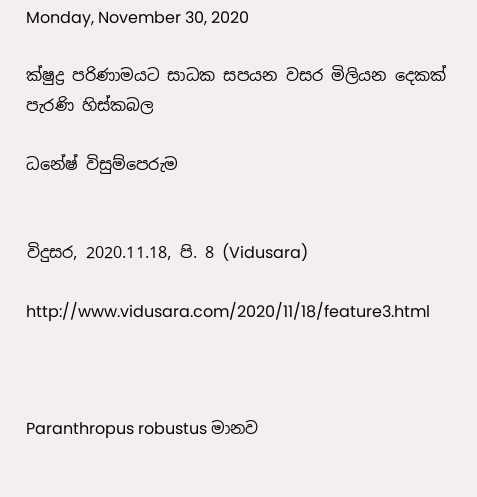Monday, November 30, 2020

ක්ෂුද්‍ර පරිණාමයට සාධක සපයන වසර මිලියන දෙකක් පැරණි හිස්කබල

ධනේෂ් විසුම්පෙරුම


විදුසර, 2020.11.18, පි. 8 (Vidusara)

http://www.vidusara.com/2020/11/18/feature3.html



Paranthropus robustus මානව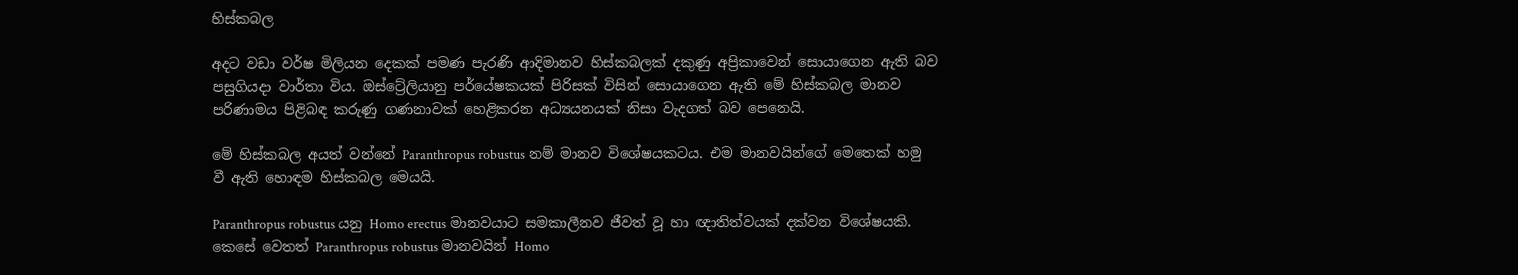හිස්කබල

අදට වඩා වර්ෂ මිලියන දෙකක් පමණ පැරණි ආදිමානව හිස්කබලක් දකුණු අප්‍රිකාවෙන් සොයාගෙන ඇති බව පසුගියදා වාර්තා විය. ඔස්ට්‍රේලියානු පර්යේෂකයක් පිරිසක් විසින් සොයාගෙන ඇති මේ හිස්කබල මානව පරිණාමය පිළිබඳ කරුණු ගණනාවක් හෙළිකරන අධ්‍යයනයක් නිසා වැදගත් බව පෙනෙයි.

මේ හිස්කබල අයත් වන්නේ Paranthropus robustus නම් මානව විශේෂයකටය. එම මානවයින්ගේ මෙතෙක් හමු වී ඇති හොඳම හිස්කබල මෙයයි.

Paranthropus robustus යනු Homo erectus මානවයාට සමකාලීනව ජීවත් වූ හා ඥාතිත්වයක් දක්වන විශේෂයකි. කෙසේ වෙතත් Paranthropus robustus මානවයින් Homo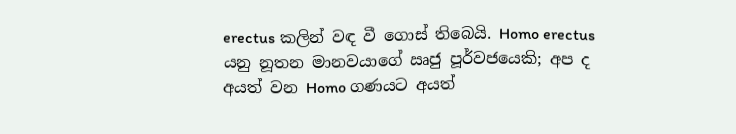erectus කලින් වඳ වී ගොස් තිබෙයි. Homo erectus යනු නූතන මානවයාගේ ඍජු පූර්වජයෙකි; අප ද අයත් වන Homo ගණයට අයත්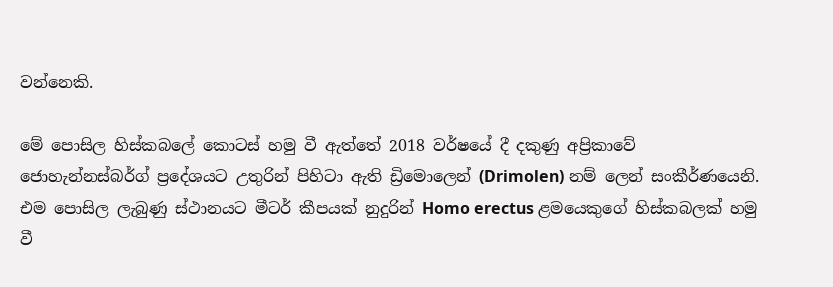වන්නෙකි.

මේ පොසිල හිස්කබලේ කොටස් හමු වී ඇත්තේ 2018 වර්ෂයේ දී දකුණු අප්‍රිකාවේ ජොහැන්නස්බර්ග් ප්‍රදේශයට උතුරින් පිහිටා ඇති ඩ්‍රිමොලෙන් (Drimolen) නම් ලෙන් සංකීර්ණයෙනි. එම පොසිල ලැබුණු ස්ථානයට මීටර් කීපයක් නුදුරින් Homo erectus ළමයෙකුගේ හිස්කබලක් හමු වී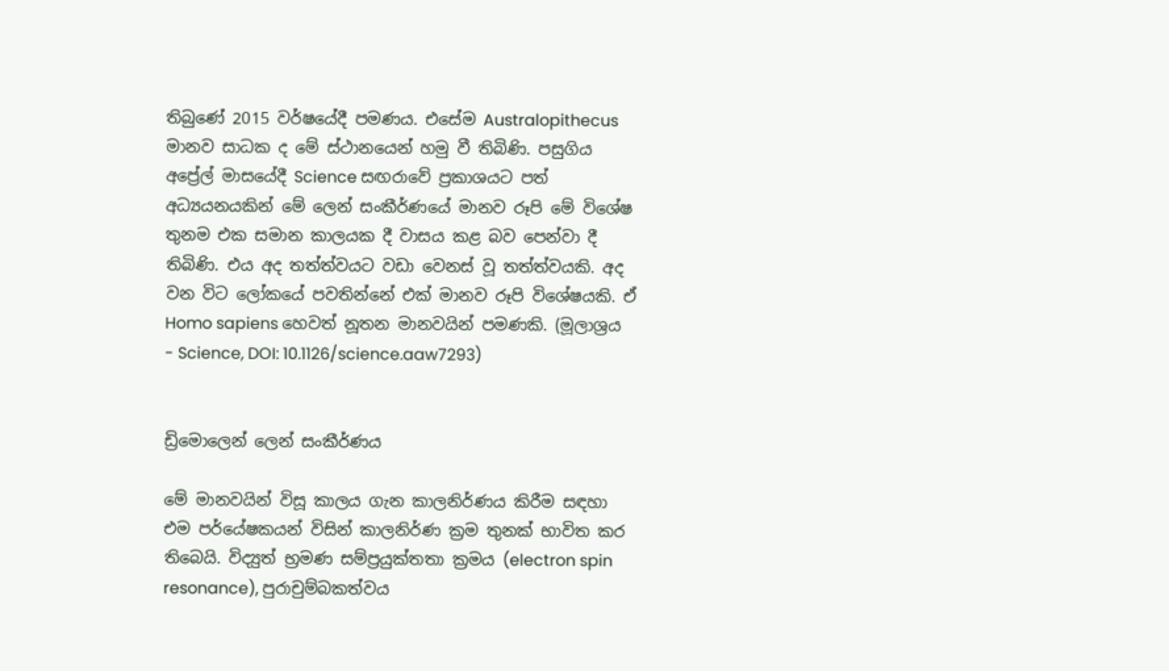තිබුණේ 2015 වර්ෂයේදී පමණය. එසේම Australopithecus මානව සාධක ද මේ ස්ථානයෙන් හමු වී තිබිණි. පසුගිය අප්‍රේල් මාසයේදී Science සඟරාවේ ප්‍රකාශයට පත් අධ්‍යයනයකින් මේ ලෙන් සංකීර්ණයේ මානව රූපි මේ විශේෂ තුනම එක සමාන කාලයක දී වාසය කළ බව පෙන්වා දී තිබිණි. එය අද තත්ත්වයට වඩා වෙනස් වූ තත්ත්වයකි. අද වන විට ලෝකයේ පවතින්නේ එක් මානව රූපි විශේෂයකි. ඒ Homo sapiens හෙවත් නූතන මානවයින් පමණකි. (මූලාශ්‍රය - Science, DOI: 10.1126/science.aaw7293)


ඩ්‍රිමොලෙන් ලෙන් සංකීර්ණය

මේ මානවයින් විසූ කාලය ගැන කාලනිර්ණය කිරීම සඳහා එම පර්යේෂකයන් විසින් කාලනිර්ණ ක්‍රම තුනක් භාවිත කර තිබෙයි. විද්‍යුත් භ්‍රමණ සම්ප්‍රයුක්තතා ක්‍රමය (electron spin resonance), පුරාචුම්බකත්වය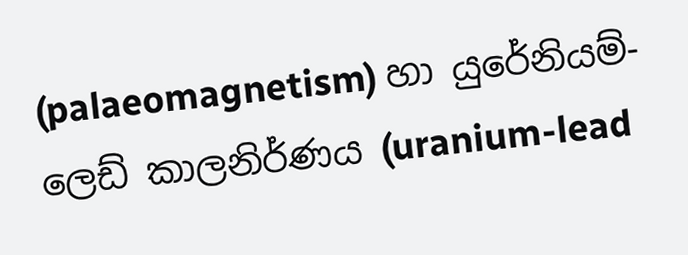(palaeomagnetism) හා යුරේනියම්-ලෙඩ් කාලනිර්ණය (uranium-lead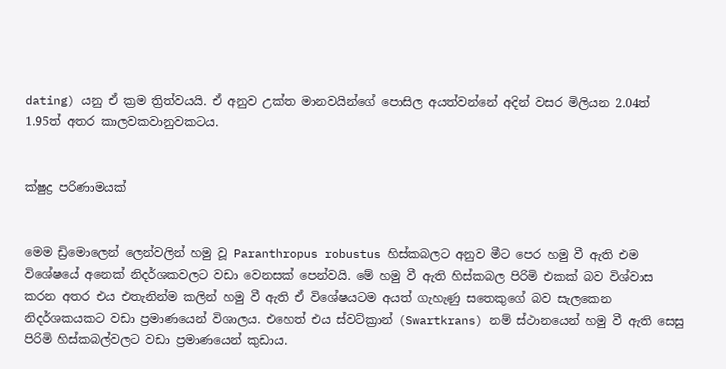dating) යනු ඒ ක්‍රම ත්‍රිත්වයයි. ඒ අනුව උක්ත මානවයින්ගේ පොසිල අයත්වන්නේ අදින් වසර මිලියන 2.04ත් 1.95ත් අතර කාලවකවානුවකටය.


ක්ෂුද්‍ර පරිණාමයක්


මෙම ඩ්‍රිමොලෙන් ලෙන්වලින් හමු වූ Paranthropus robustus හිස්කබලට අනුව මීට පෙර හමු වී ඇති එම විශේෂයේ අනෙක් නිදර්ශකවලට වඩා වෙනසක් පෙන්වයි. මේ හමු වී ඇති හිස්කබල පිරිමි එකක් බව විශ්වාස කරන අතර එය එතැනින්ම කලින් හමු වී ඇති ඒ විශේෂයටම අයත් ගැහැණු සතෙකුගේ බව සැලකෙන නිදර්ශකයකට වඩා ප්‍රමාණයෙන් විශාලය. එහෙත් එය ස්වට්ක්‍රාන් (Swartkrans) නම් ස්ථානයෙන් හමු වී ඇති සෙසු පිරිමි හිස්කබල්වලට වඩා ප්‍රමාණයෙන් කුඩාය.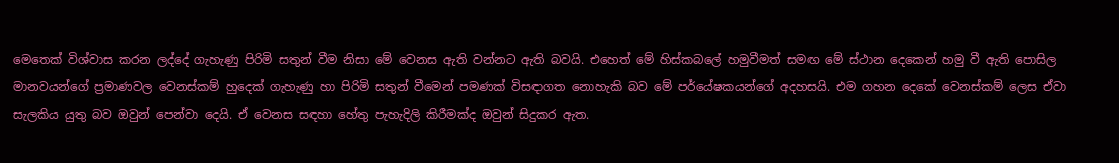මෙතෙක් විශ්වාස කරන ලද්දේ ගැහැණු පිරිමි සතුන් වීම නිසා මේ වෙනස ඇති වන්නට ඇති බවයි. එහෙත් මේ හිස්කබලේ හමුවීමත් සමඟ මේ ස්ථාන දෙකෙන් හමු වී ඇති පොසිල මානවයන්ගේ ප්‍රමාණවල වෙනස්කම් හුදෙක් ගැහැණු හා පිරිමි සතුන් වීමෙන් පමණක් විසඳාගත නොහැකි බව මේ පර්යේෂකයන්ගේ අදහසයි. එම ගහන දෙකේ වෙනස්කම් ලෙස ඒවා සැලකිය යුතු බව ඔවුන් පෙන්වා දෙයි. ඒ වෙනස සඳහා හේතු පැහැදිලි කිරීමක්ද ඔවුන් සිදුකර ඇත.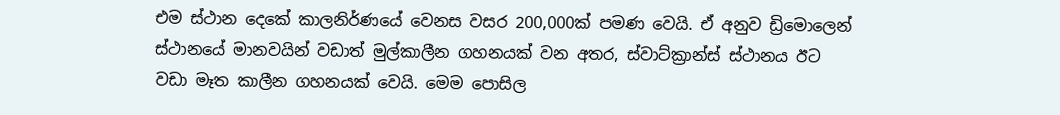එම ස්ථාන දෙකේ කාලනිර්ණයේ වෙනස වසර 200,000ක් පමණ වෙයි. ඒ අනුව ඩ්‍රිමොලෙන් ස්ථානයේ මානවයින් වඩාත් මුල්කාලීන ගහනයක් වන අතර, ස්වාට්ක්‍රාන්ස් ස්ථානය ඊට වඩා මෑත කාලීන ගහනයක් වෙයි. මෙම පොසිල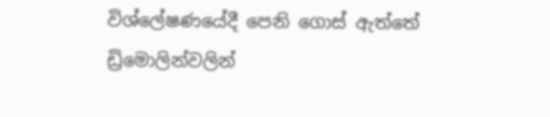විශ්ලේෂණයේදී පෙනි ගොස් ඇත්තේ ඩ්‍රිමොලින්වලින්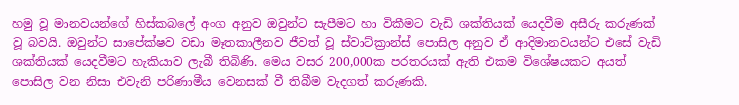හමු වූ මානවයන්ගේ හිස්කබලේ අංග අනුව ඔවුන්ට සැපීමට හා විකීමට වැඩි ශක්තියක් යෙදවීම අසීරු කරුණක් වූ බවයි. ඔවුන්ට සාපේක්ෂව වඩා මෑතකාලීනව ජීවත් වූ ස්වාට්ක්‍රාන්ස් පොසිල අනුව ඒ ආදිමානවයන්ට එසේ වැඩි ශක්තියක් යෙදවීමට හැකියාව ලැබී තිබිණි. මෙය වසර 200,000ක පරතරයක් ඇති එකම විශේෂයකට අයත් පොසිල වන නිසා එවැනි පරිණාමීය වෙනසක් වී තිබීම වැදගත් කරුණකි.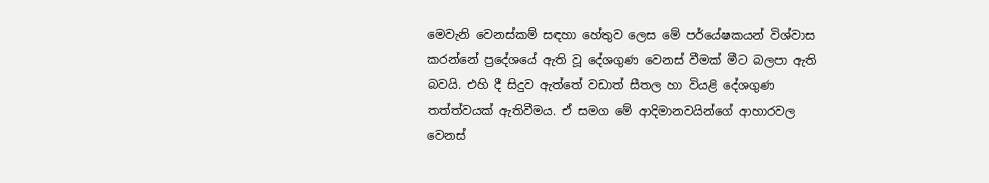මෙවැනි වෙනස්කම් සඳහා හේතුව ලෙස මේ පර්යේෂකයන් විශ්වාස කරන්නේ ප්‍රදේශයේ ඇති වූ දේශගුණ වෙනස් වීමක් මීට බලපා ඇති බවයි. එහි දී සිදුව ඇත්තේ වඩාත් සීතල හා වියළි දේශගුණ තත්ත්වයක් ඇතිවීමය. ඒ සමග මේ ආදිමානවයින්ගේ ආහාරවල වෙනස්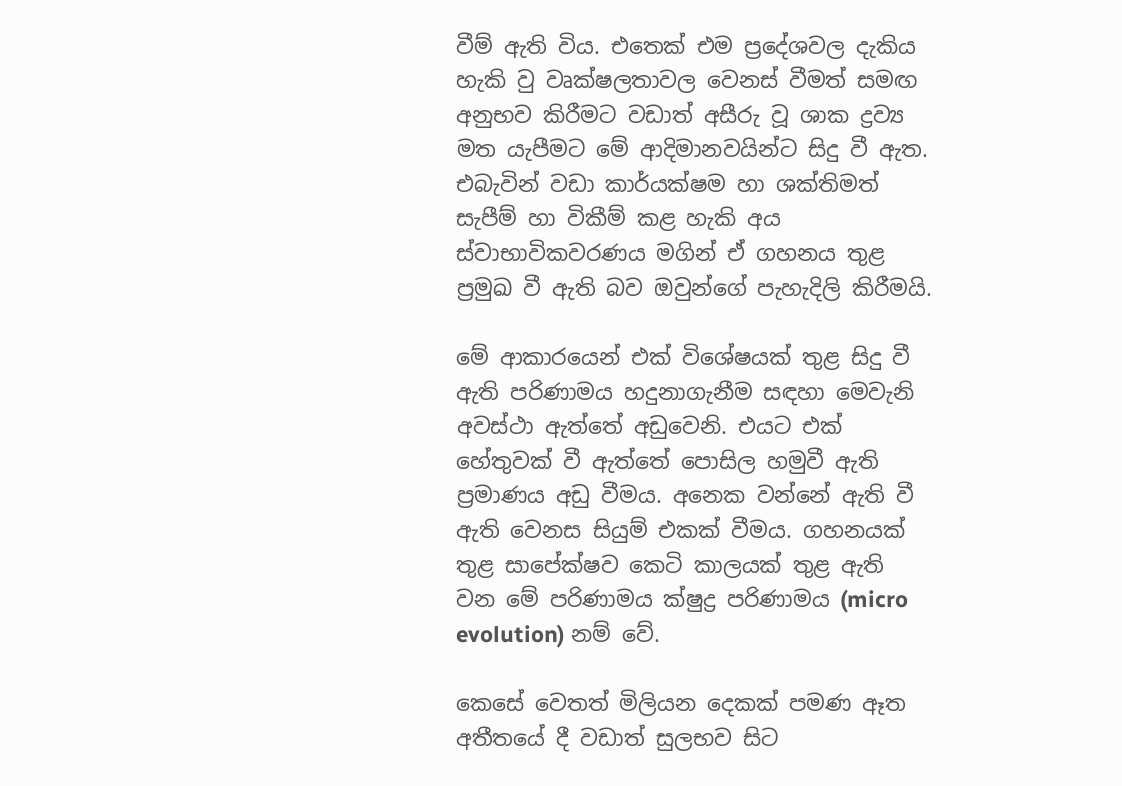වීම් ඇති විය. එතෙක් එම ප්‍රදේශවල දැකිය හැකි වු වෘක්ෂලතාවල වෙනස් වීමත් සමඟ අනුභව කිරීමට වඩාත් අසීරු වූ ශාක ද්‍රව්‍ය මත යැපීමට මේ ආදිමානවයින්ට සිදු වී ඇත. එබැවින් වඩා කාර්යක්ෂම හා ශක්තිමත් සැපීම් හා විකීම් කළ හැකි අය ස්වාභාවිකවරණය මගින් ඒ ගහනය තුළ ප්‍රමුඛ වී ඇති බව ඔවුන්ගේ පැහැදිලි කිරීමයි.

මේ ආකාරයෙන් එක් විශේෂයක් තුළ සිදු වී ඇති පරිණාමය හදුනාගැනීම සඳහා මෙවැනි අවස්ථා ඇත්තේ අඩුවෙනි. එයට එක් හේතුවක් වී ඇත්තේ පොසිල හමුවී ඇති ප්‍රමාණය අඩු වීමය. අනෙක වන්නේ ඇති වී ඇති වෙනස සියුම් එකක් වීමය. ගහනයක් තුළ සාපේක්ෂව කෙටි කාලයක් තුළ ඇති වන මේ පරිණාමය ක්ෂුද්‍ර පරිණාමය (micro evolution) නම් වේ.

කෙසේ වෙතත් මිලියන දෙකක් පමණ ඈත අතීතයේ දී වඩාත් සුලභව සිට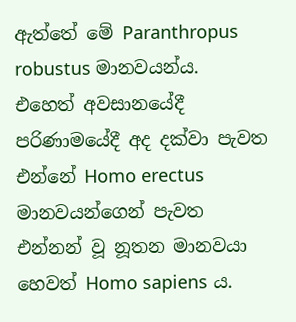ඇත්තේ මේ Paranthropus robustus මානවයන්ය. එහෙත් අවසානයේදී පරිණාමයේදී අද දක්වා පැවත එන්නේ Homo erectus මානවයන්ගෙන් පැවත එන්නන් වූ නූතන මානවයා හෙවත් Homo sapiens ය.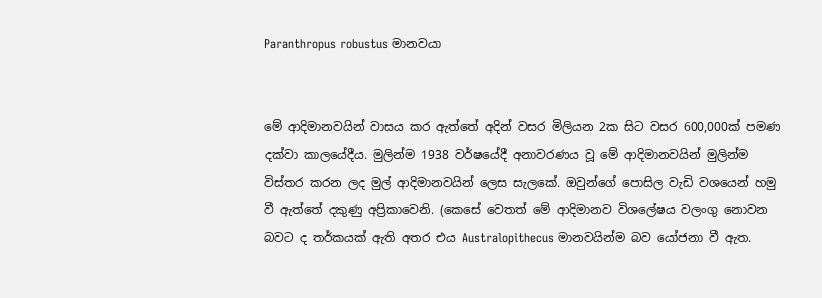Paranthropus robustus මානවයා


මේ ආදිමානවයින් වාසය කර ඇත්තේ අදින් වසර මිලියන 2ක සිට වසර 600,000ක් පමණ දක්වා කාලයේදීය. මුලින්ම 1938 වර්ෂයේදී අනාවරණය වූ මේ ආදිමානවයින් මුලින්ම විස්තර කරන ලද මුල් ආදිමානවයින් ලෙස සැලකේ. ඔවුන්ගේ පොසිල වැඩි වශයෙන් හමු වී ඇත්තේ දකුණු අප්‍රිකාවෙනි. (කෙසේ වෙතත් මේ ආදිමානව විශලේෂය වලංගු නොවන බවට ද තර්කයක් ඇති අතර එය Australopithecus මානවයින්ම බව යෝජනා වී ඇත.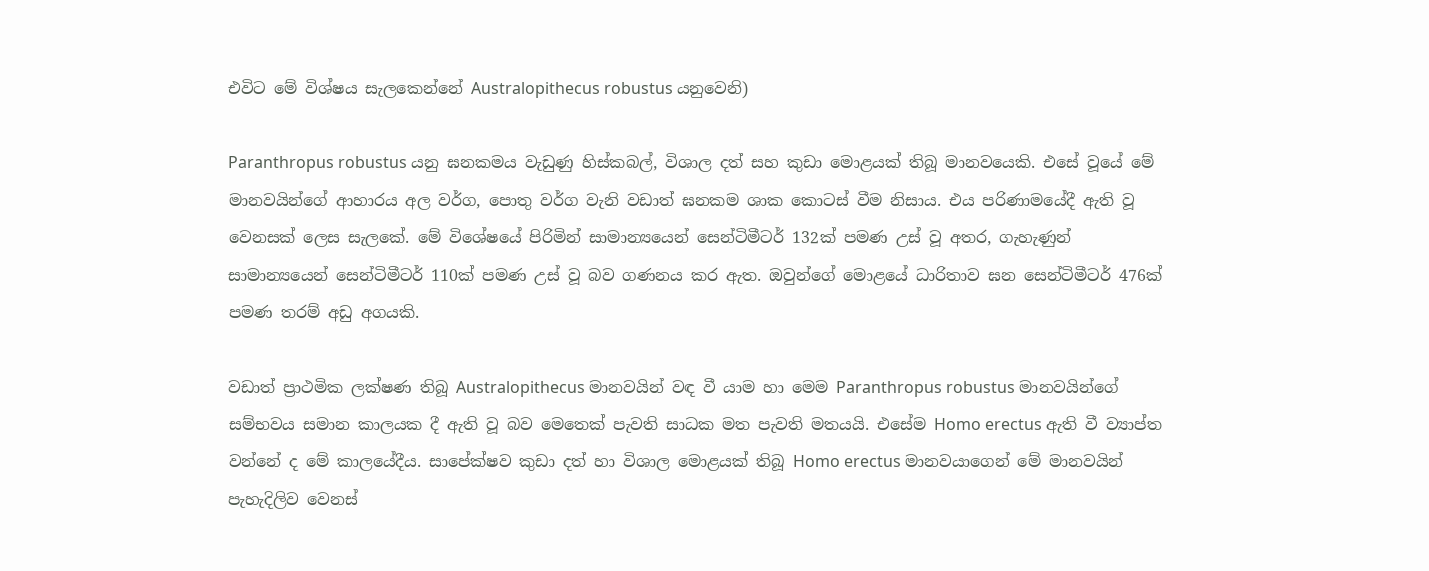එවිට මේ විශ්ෂය සැලකෙන්නේ Australopithecus robustus යනුවෙනි)

Paranthropus robustus යනු ඝනකමය වැඩුණු හිස්කබල්, විශාල දත් සහ කුඩා මොළයක් තිබූ මානවයෙකි. එසේ වූයේ මේ මානවයින්ගේ ආහාරය අල වර්ග, පොතු වර්ග වැනි වඩාත් ඝනකම ශාක කොටස් වීම නිසාය. එය පරිණාමයේදී ඇති වූ වෙනසක් ලෙස සැලකේ. මේ විශේෂයේ පිරිමින් සාමාන්‍යයෙන් සෙන්ටිමීටර් 132ක් පමණ උස් වූ අතර, ගැහැණුන් සාමාන්‍යයෙන් සෙන්ටිමීටර් 110ක් පමණ උස් වූ බව ගණනය කර ඇත. ඔවුන්ගේ මොළයේ ධාරිතාව ඝන සෙන්ටිමීටර් 476ක් පමණ තරම් අඩු අගයකි.

වඩාත් ප්‍රාථමික ලක්ෂණ තිබූ Australopithecus මානවයින් වඳ වී යාම හා මෙම Paranthropus robustus මානවයින්ගේ සම්භවය සමාන කාලයක දී ඇති වූ බව මෙතෙක් පැවති සාධක මත පැවති මතයයි. එසේම Homo erectus ඇති වී ව්‍යාප්ත වන්නේ ද මේ කාලයේදීය. සාපේක්ෂව කුඩා දත් හා විශාල මොළයක් තිබූ Homo erectus මානවයාගෙන් මේ මානවයින් පැහැදිලිව වෙනස්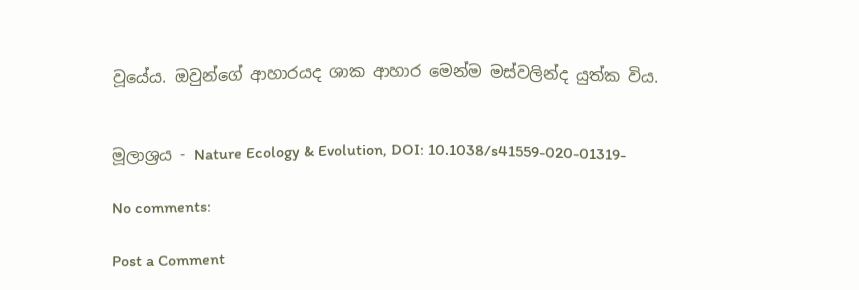වූයේය. ඔවුන්ගේ ආහාරයද ශාක ආහාර මෙන්ම මස්වලින්ද යුත්ක විය.


මූලාශ්‍රය - Nature Ecology & Evolution, DOI: 10.1038/s41559-020-01319-

No comments:

Post a Comment